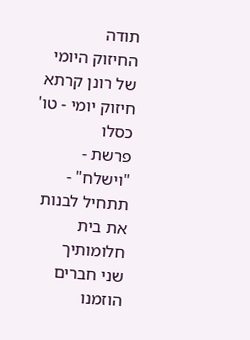תודה
החיזוק היומי של רונן קרתא
חיזוק יומי - טו' כסלו
פרשת - "וישלח" - תתחיל לבנות את בית חלומותיך
שני חברים הוזמנו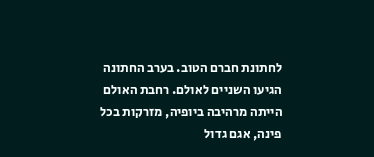לחתונת חברם הטוב. בערב החתונה הגיעו השניים לאולם. רחבת האולם הייתה מרהיבה ביופיה, מזרקות בכל פינה, אגם גדול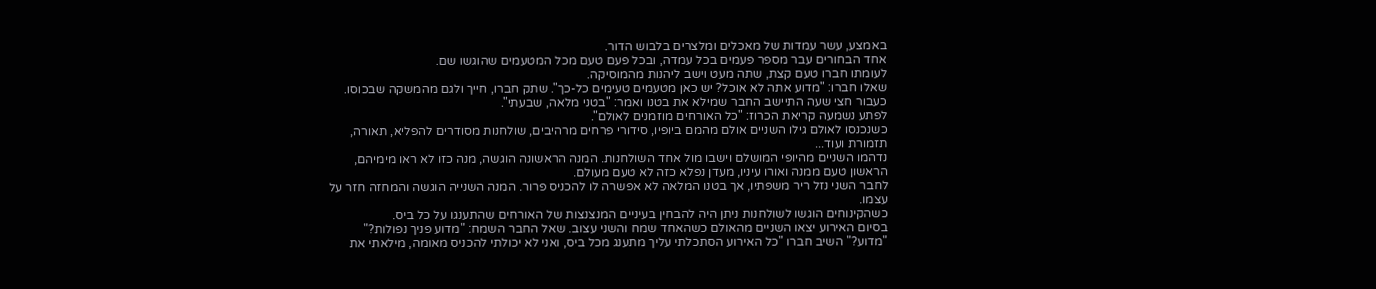באמצע, עשר עמדות של מאכלים ומלצרים בלבוש הדור.
אחד הבחורים עבר מספר פעמים בכל עמדה, ובכל פעם טעם מכל המטעמים שהוגשו שם.
לעומתו חברו טעם קצת, שתה מעט וישב ליהנות מהמוסיקה.
שאלו חברו: "מדוע אתה לא אוכל? יש כאן מטעמים טעימים כל-כך". שתק חברו, חייך ולגם מהמשקה שבכוסו.
כעבור חצי שעה התיישב החבר שמילא את בטנו ואמר: "בטני מלאה, שבעתי".
לפתע נשמעה קריאת הכרוז: "כל האורחים מוזמנים לאולם".
כשנכנסו לאולם גילו השניים אולם מהמם ביופיו, סידורי פרחים מרהיבים, שולחנות מסודרים להפליא, תאורה, תזמורת ועוד...
נדהמו השניים מהיופי המושלם וישבו מול אחד השולחנות. המנה הראשונה הוגשה, מנה כזו לא ראו מימיהם, הראשון טעם ממנה ואורו עיניו, מעדן נפלא כזה לא טעם מעולם.
לחבר השני נזל ריר משפתיו, אך בטנו המלאה לא אפשרה לו להכניס פרור. המנה השנייה הוגשה והמחזה חזר על עצמו.
כשהקינוחים הוגשו לשולחנות ניתן היה להבחין בעיניים המנצנצות של האורחים שהתענגו על כל ביס.
בסיום האירוע יצאו השניים מהאולם כשהאחד שמח והשני עצוב. שאל החבר השמח: "מדוע פניך נפולות?"
"מדוע?" השיב חברו "כל האירוע הסתכלתי עליך מתענג מכל ביס, ואני לא יכולתי להכניס מאומה, מילאתי את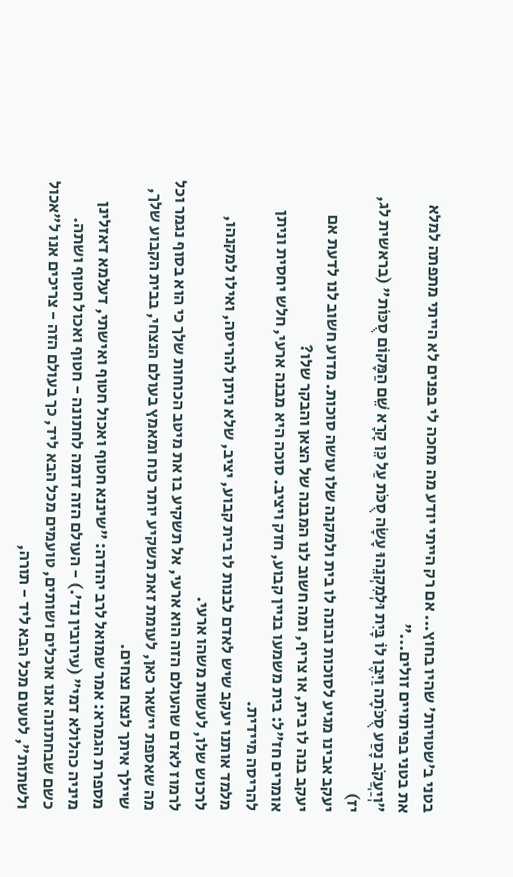בטני ב'שטויות' שהיו בחוץ... אם רק הייתי יודע מה מחכה לי בפנים לא הייתי מתפתה למלא את בטני בפיתויים זולים..."
"וְיַעֲקֹב נָסַע סֻכֹּתָה וַיִּבֶן לוֹ בָּיִת וּלְמִקְנֵהוּ עָשָׂה סֻכֹּת עַל כֵּן קָרָא שֵׁם הַמָּקוֹם סֻכּוֹת" (בראשית לג, יז)
יעקב אבינו מגיע לסוכות ובונה לו בית ולמקנה שלו עושה סוכות. מדוע חשוב לנו לדעת אם יעקב בנה לו בית, או צריף, ומה חשוב לנו המבנה של הצאן והבקר שלו?
אומרים חז"ל: בית משמעו בניין קבוע, חזק ויציב. סוכה היא מבנה ארעי, חלש יחסית וניתן להריסה מיידית.
מלמד אותנו יעקב שיש לאדם לבנות לו בית קבוע, יציב, שלא ניתן להריסה, ואילו למקנהו, לרכוש שלו, לעשות משהו ארעי.
לרמוז לאדם שהעולם הזה הוא ארעי, אל תשקיע בו את מיטב הכוחות שלך כי הוא בסוף נגמר וכל מה שאספת יישאר כאן, לעומת זאת תשקיע יותר כוח ומאמץ בעולם הנצחי, בבית הקבוע שלך, שיילך איתך לנצח נצחים.
מספרת הגמרא: אמר שמואל לרב יהודה: "שיננא חטוף ואכול חטוף ואישתי, דעלמא דאזלינן מיניה כהלולא דמי" (עירובין נד'.) - העולם הזה דומה לחתונה - חטוף ואכול חטוף ושתה.
כשם שבחתונה אנו אוכלים ושותים, טועמים מכל הבא ליד, כך בעולם הזה - צריכים אנו ל"אכול ולשתות", לטעום מכל הבא ליד - תורה,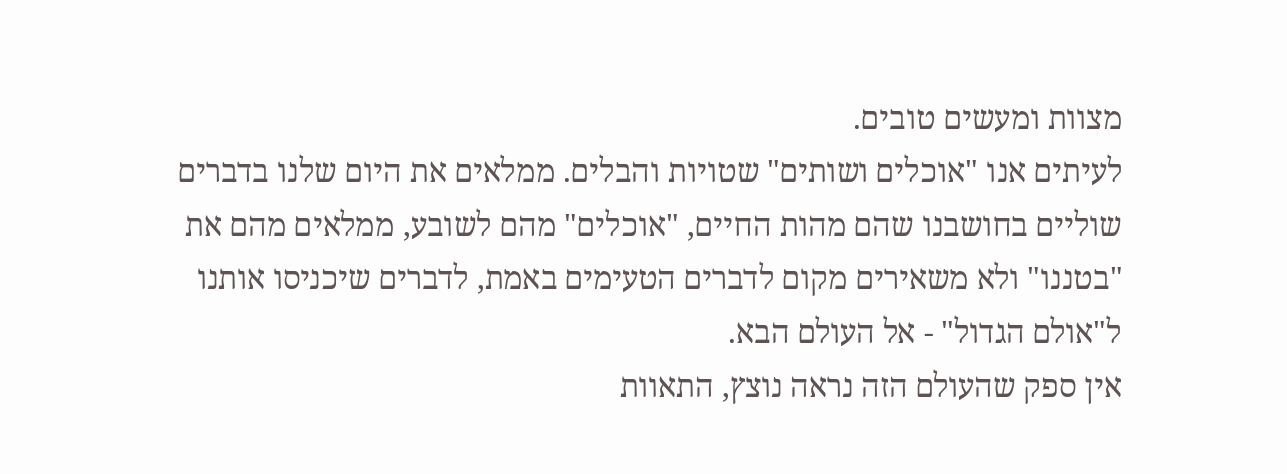מצוות ומעשים טובים.
לעיתים אנו "אוכלים ושותים" שטויות והבלים. ממלאים את היום שלנו בדברים שוליים בחושבנו שהם מהות החיים, "אוכלים" מהם לשובע, ממלאים מהם את "בטננו" ולא משאירים מקום לדברים הטעימים באמת, לדברים שיכניסו אותנו ל"אולם הגדול" - אל העולם הבא.
אין ספק שהעולם הזה נראה נוצץ, התאוות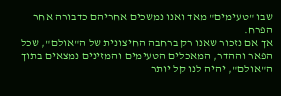שבו "טעימים" מאד ואנו נמשכים אחריהם כדבורה אחר הפרח.
אך אם נזכור שאנו רק ברחבה החיצונית של ה"אולם", שכל הפאר וההדר, המאכלים הטעימים והמזינים נמצאים בתוך ה"אולם", יהיה לנו קל יותר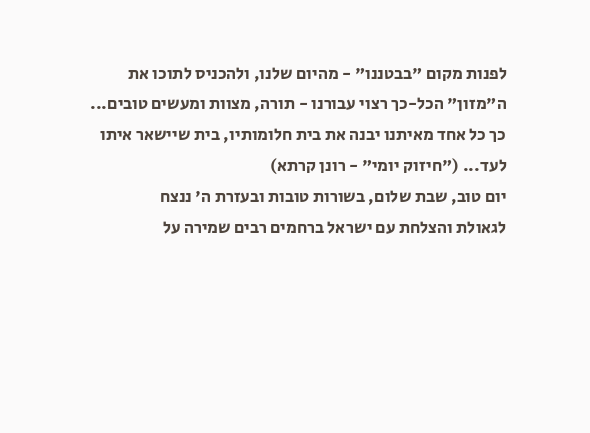לפנות מקום "בבטננו" - מהיום שלנו, ולהכניס לתוכו את ה"מזון" הכל-כך רצוי עבורנו - תורה, מצוות ומעשים טובים...
כך כל אחד מאיתנו יבנה את בית חלומותיו, בית שיישאר איתו לעד... ("חיזוק יומי" - רונן קרתא)
יום טוב, שבת שלום, בשורות טובות ובעזרת ה' ננצח
לגאולת והצלחת עם ישראל ברחמים רבים שמירה על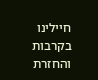חיילינו בקרבות והחזרת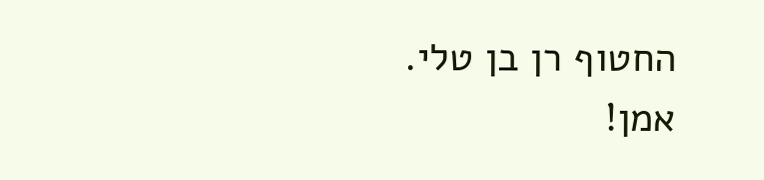החטוף רן בן טלי. אמן!